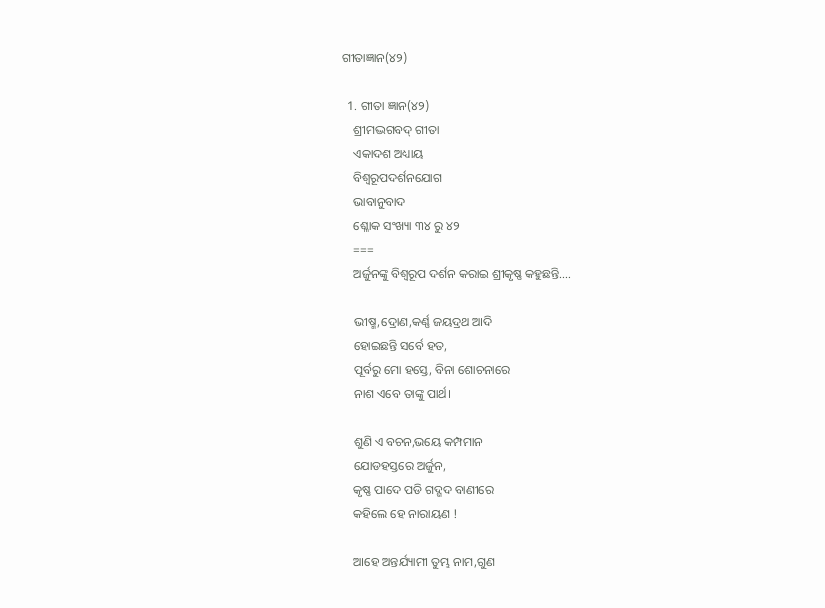ଗୀତାଜ୍ଞାନ(୪୨)

  1. ଗୀତା ଜ୍ଞାନ(୪୨)
    ଶ୍ରୀମଦ୍ଭଗବଦ୍ ଗୀତା
    ଏକାଦଶ ଅଧ୍ୟାୟ
    ବିଶ୍ବରୂପଦର୍ଶନଯୋଗ
    ଭାବାନୁବାଦ
    ଶ୍ଳୋକ ସଂଖ୍ୟା ୩୪ ରୁ ୪୨
    ===
    ଅର୍ଜୁନଙ୍କୁ ବିଶ୍ଵରୂପ ଦର୍ଶନ କରାଇ ଶ୍ରୀକୃଷ୍ଣ କହୁଛନ୍ତି….

    ଭୀଷ୍ମ,ଦ୍ରୋଣ,କର୍ଣ୍ଣ ଜୟଦ୍ରଥ ଆଦି
    ହୋଇଛନ୍ତି ସର୍ବେ ହତ,
    ପୂର୍ବରୁ ମୋ ହସ୍ତେ, ବିନା ଶୋଚନାରେ
    ନାଶ ଏବେ ତାଙ୍କୁ ପାର୍ଥ।

    ଶୁଣି ଏ ବଚନ,ଭୟେ କମ୍ପମାନ
    ଯୋଡହସ୍ତରେ ଅର୍ଜୁନ,
    କୃଷ୍ଣ ପାଦେ ପଡି ଗଦ୍ଗଦ ବାଣୀରେ
    କହିଲେ ହେ ନାରାୟଣ !

    ଆହେ ଅନ୍ତର୍ଯ୍ୟାମୀ ତୁମ୍ଭ ନାମ,ଗୁଣ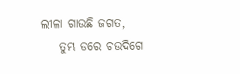ଲୀଳା ଗାଉଛି ଜଗତ,
    ତୁମ୍ଭ ଡରେ ଚଉଦିଗେ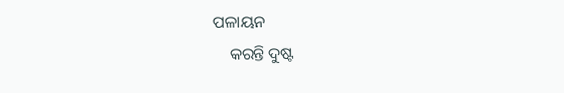ପଳାୟନ
    କରନ୍ତି ଦୁଷ୍ଟ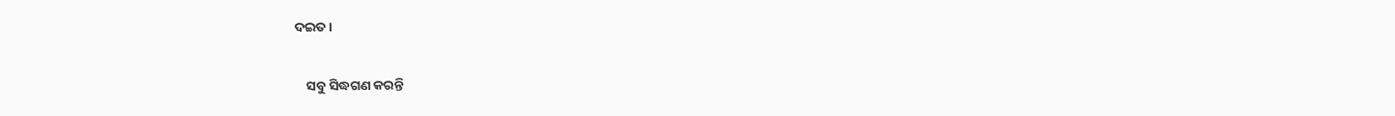ଦଇତ।

    ସବୁ ସିଦ୍ଧଗଣ କରନ୍ତି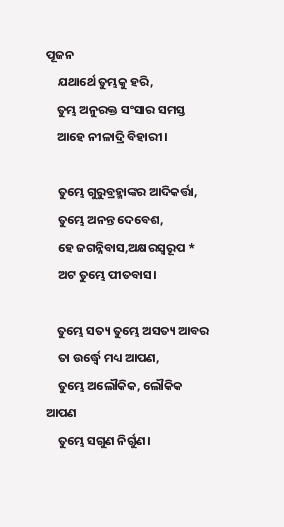ପୂଜନ
    ଯଥାର୍ଥେ ତୁମ୍ଭକୁ ହରି,
    ତୁମ୍ଭ ଅନୁରକ୍ତ ସଂସାର ସମସ୍ତ
    ଆହେ ନୀଳାଦ୍ରି ବିହାରୀ।

    ତୁମ୍ଭେ ଗୁରୁବ୍ରହ୍ମାଙ୍କର ଆଦିକର୍ତ୍ତା,
    ତୁମ୍ଭେ ଅନନ୍ତ ଦେବେଶ,
    ହେ ଜଗନ୍ନିବାସ,ଅକ୍ଷରସ୍ବରୂପ *
    ଅଟ ତୁମ୍ଭେ ପୀତବାସ।

    ତୁମ୍ଭେ ସତ୍ୟ ତୁମ୍ଭେ ଅସତ୍ୟ ଆବର
    ତା ଉର୍ଦ୍ଧ୍ବେ ମଧ୍ୟ ଆପଣ,
    ତୁମ୍ଭେ ଅଲୌକିକ, ଲୌକିକ ଆପଣ
    ତୁମ୍ଭେ ସଗୁଣ ନିର୍ଗୁଣ।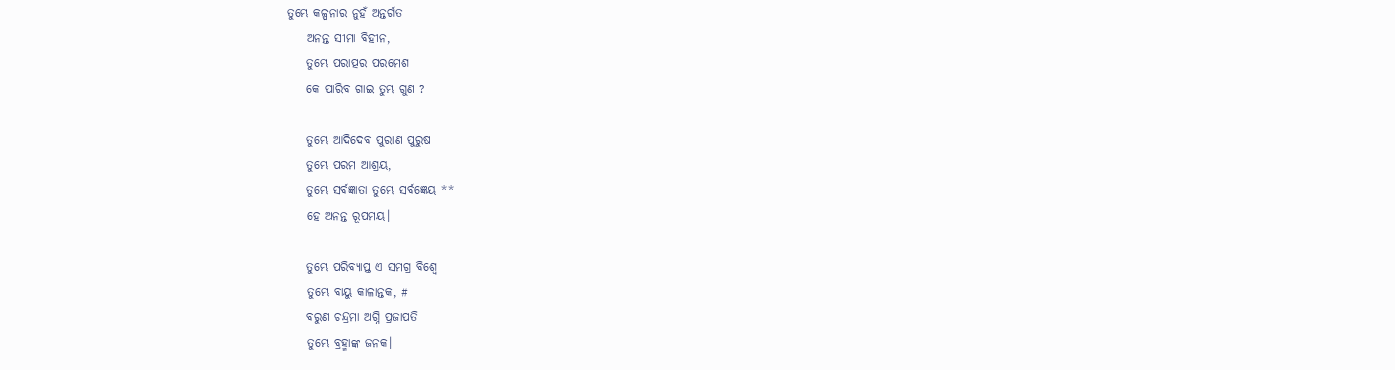ତୁମ୍ଭେ କଳ୍ପନାର ନୁହଁ ଅନ୍ତର୍ଗତ
    ଅନନ୍ତ ସୀମା ବିହୀନ,
    ତୁମ୍ଭେ ପରାତ୍ପର ପରମେଶ
    କେ ପାରିବ ଗାଇ ତୁମ୍ଭ ଗୁଣ ?

    ତୁମ୍ଭେ ଆଦିଦେବ ପୁରାଣ ପୁରୁଷ
    ତୁମ୍ଭେ ପରମ ଆଶ୍ରୟ,
    ତୁମ୍ଭେ ସର୍ବଜ୍ଞାତା ତୁମ୍ଭେ ସର୍ବଜ୍ଞେୟ **
    ହେ ଅନନ୍ତ ରୂପମୟ।

    ତୁମ୍ଭେ ପରିବ୍ୟାପ୍ତ ଏ ସମଗ୍ର ବିଶ୍ବେ
    ତୁମ୍ଭେ ବାୟୁ କାଳାନ୍ତକ, #
    ବରୁଣ ଚନ୍ଦ୍ରମା ଅଗ୍ନି ପ୍ରଜାପତି
    ତୁମ୍ଭେ ବ୍ରହ୍ମାଙ୍କ ଜନକ।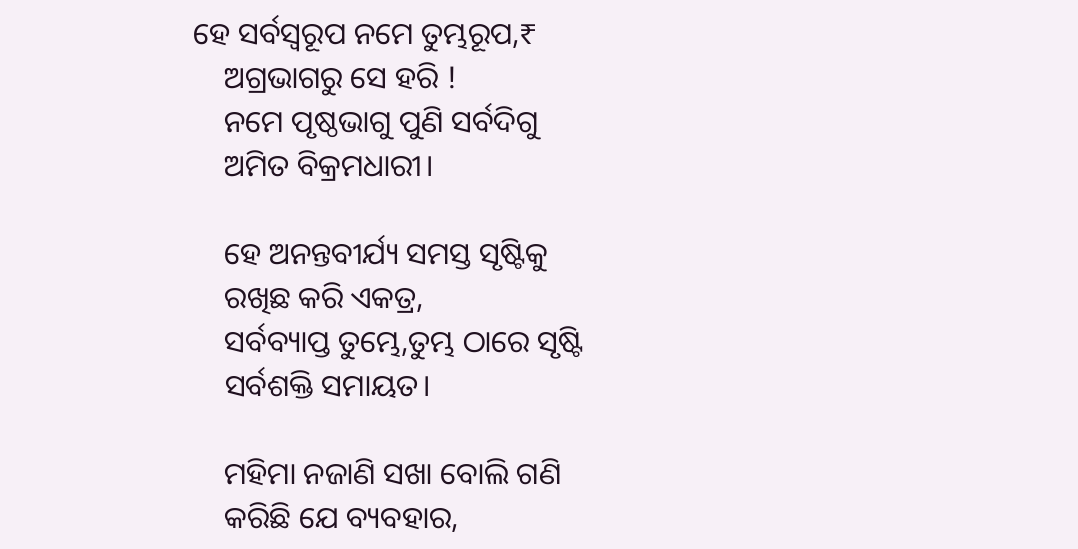ହେ ସର୍ବସ୍ବରୂପ ନମେ ତୁମ୍ଭରୂପ,₹
    ଅଗ୍ରଭାଗରୁ ସେ ହରି !
    ନମେ ପୃଷ୍ଠଭାଗୁ ପୁଣି ସର୍ବଦିଗୁ
    ଅମିତ ବିକ୍ରମଧାରୀ।

    ହେ ଅନନ୍ତବୀର୍ଯ୍ୟ ସମସ୍ତ ସୃଷ୍ଟିକୁ
    ରଖିଛ କରି ଏକତ୍ର,
    ସର୍ବବ୍ୟାପ୍ତ ତୁମ୍ଭେ,ତୁମ୍ଭ ଠାରେ ସୃଷ୍ଟି
    ସର୍ବଶକ୍ତି ସମାୟତ।

    ମହିମା ନଜାଣି ସଖା ବୋଲି ଗଣି
    କରିଛି ଯେ ବ୍ୟବହାର,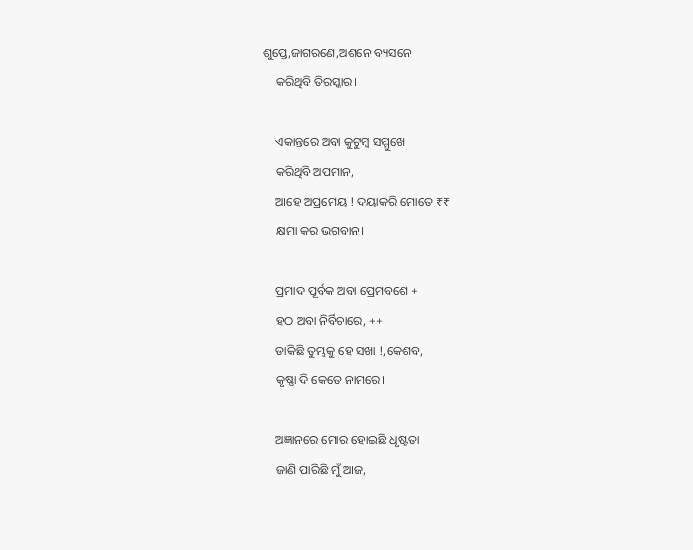ଶୁପ୍ତେ,ଜାଗରଣେ,ଅଶନେ ବ୍ୟସନେ
    କରିଥିବି ତିରସ୍କାର।

    ଏକାନ୍ତରେ ଅବା କୁଟୁମ୍ବ ସମ୍ମୁଖେ
    କରିଥିବି ଅପମାନ,
    ଆହେ ଅପ୍ରମେୟ ! ଦୟାକରି ମୋତେ ₹₹
    କ୍ଷମା କର ଭଗବାନ।

    ପ୍ରମାଦ ପୂର୍ବକ ଅବା ପ୍ରେମବଶେ +
    ହଠ ଅବା ନିର୍ବିଚାରେ, ++
    ଡାକିଛି ତୁମ୍ଭକୁ ହେ ସଖା !,କେଶବ,
    କୃଷ୍ଣା ଦି କେତେ ନାମରେ।

    ଅଜ୍ଞାନରେ ମୋର ହୋଇଛି ଧୃଷ୍ଟତା
    ଜାଣି ପାରିଛି ମୁଁ ଆଜ,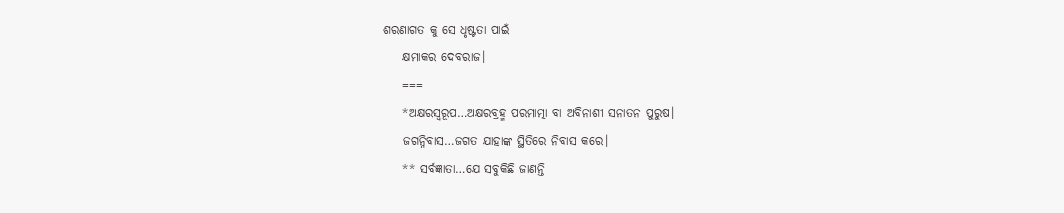ଶରଣାଗତ କୁ ସେ ଧୃଷ୍ଟତା ପାଇଁ
    କ୍ଷମାକର ଦେବରାଜ।
    ===
    *ଅକ୍ଷରସ୍ବରୂପ…ଅକ୍ଷରବ୍ରହ୍ମ ପରମାତ୍ମା ବା ଅବିନାଶୀ ସନାତନ ପୁରୁଷ।
    ଜଗନ୍ନିବାସ…ଜଗତ ଯାହାଙ୍କ ସ୍ଥିତିରେ ନିବାସ କରେ।
    ** ସର୍ବଜ୍ଞାତା…ଯେ ସବୁକିଛି ଜାଣନ୍ତି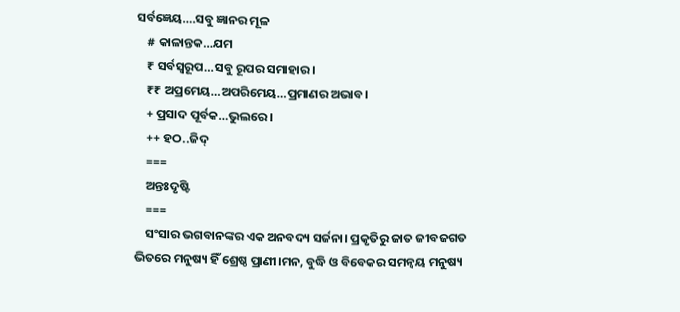ସର୍ବଜ୍ଞେୟ….ସବୁ ଜ୍ଞାନର ମୂଳ
    # କାଳାନ୍ତକ…ଯମ
    ₹ ସର୍ବସ୍ବରୂପ…ସବୁ ରୂପର ସମାହାର।
    ₹₹ ଅପ୍ରମେୟ…ଅପରିମେୟ…ପ୍ରମାଣର ଅଭାବ।
    + ପ୍ରସାଦ ପୂର୍ବକ…ଭୁଲରେ।
    ++ ହଠ..ଜିଦ୍
    ===
    ଅନ୍ତଃଦୃଷ୍ଟି
    ===
    ସଂସାର ଭଗବାନଙ୍କର ଏକ ଅନବଦ୍ୟ ସର୍ଜନା। ପ୍ରକୃତିରୁ ଜାତ ଜୀବଜଗତ ଭିତରେ ମନୁଷ୍ୟ ହିଁ ଶ୍ରେଷ୍ଠ ପ୍ରାଣୀ।ମନ, ବୁଦ୍ଧି ଓ ବିବେକର ସମନ୍ୱୟ ମନୁଷ୍ୟ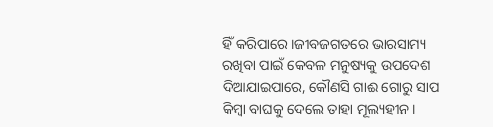ହିଁ କରିପାରେ।ଜୀବଜଗତରେ ଭାରସାମ୍ୟ ରଖିବା ପାଇଁ କେବଳ ମନୁଷ୍ୟକୁ ଉପଦେଶ ଦିଆଯାଇପାରେ, କୌଣସି ଗାଈ ଗୋରୁ ସାପ କିମ୍ବା ବାଘକୁ ଦେଲେ ତାହା ମୂଲ୍ୟହୀନ।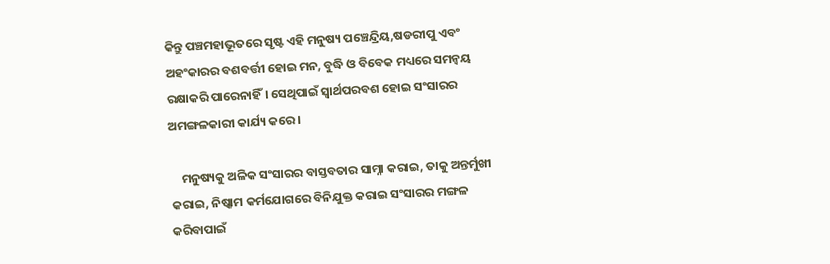କିନ୍ତୁ ପଞ୍ଚମହାଭୂତରେ ସୃଷ୍ଟ ଏହି ମନୁଷ୍ୟ ପଞ୍ଚେନ୍ଦ୍ରିୟ,ଷଡରୀପୁ ଏବଂ ଅହଂକାରର ବଶବର୍ତ୍ତୀ ହୋଇ ମନ, ବୁଦ୍ଧି ଓ ବିବେକ ମଧ୍ୟରେ ସମନ୍ଵୟ ରକ୍ଷାକରି ପାରେନାହିଁ। ସେଥିପାଇଁ ସ୍ୱାର୍ଥପରବଶ ହୋଇ ସଂସାରର ଅମଙ୍ଗଳକାରୀ କାର୍ଯ୍ୟ କରେ।

    ମନୁଷ୍ୟକୁ ଅଳିକ ସଂସାରର ବାସ୍ତବତାର ସାମ୍ନା କରାଇ, ତାକୁ ଅନ୍ତର୍ମୁଖୀ କରାଇ, ନିଷ୍କାମ କର୍ମଯୋଗରେ ବିନିଯୁକ୍ତ କରାଇ ସଂସାରର ମଙ୍ଗଳ କରିବାପାଇଁ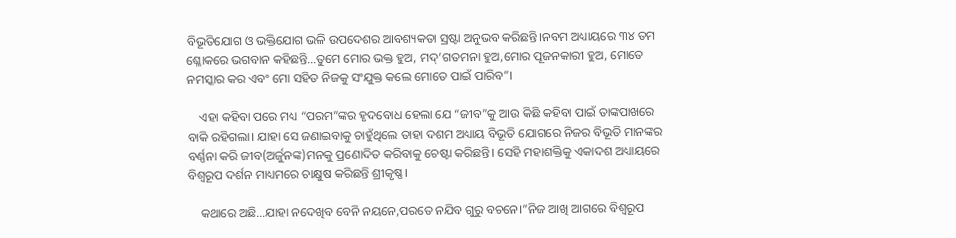ବିଭୂତିଯୋଗ ଓ ଭକ୍ତିଯୋଗ ଭଳି ଉପଦେଶର ଆବଶ୍ୟକତା ସ୍ରଷ୍ଟା ଅନୁଭବ କରିଛନ୍ତି।ନବମ ଅଧ୍ୟାୟରେ ୩୪ ତମ ଶ୍ଳୋକରେ ଭଗବାନ କହିଛନ୍ତି…ତୁମେ ମୋର ଭକ୍ତ ହୁଅ, ମଦ୍’ଗତମନା ହୁଅ,ମୋର ପୂଜନକାରୀ ହୁଅ, ମୋତେ ନମସ୍କାର କର ଏବଂ ମୋ ସହିତ ନିଜକୁ ସଂଯୁକ୍ତ କଲେ ମୋତେ ପାଇଁ ପାରିବ”।

    ଏହା କହିବା ପରେ ମଧ୍ୟ “ପରମ”ଙ୍କର ହୃଦବୋଧ ହେଲା ଯେ “ଜୀବ”କୁ ଆଉ କିଛି କହିବା ପାଇଁ ତାଙ୍କପାଖରେ ବାକି ରହିଗଲା। ଯାହା ସେ ଜଣାଇବାକୁ ଚାହୁଁଥିଲେ ତାହା ଦଶମ ଅଧ୍ୟାୟ ବିଭୂତି ଯୋଗରେ ନିଜର ବିଭୂତି ମାନଙ୍କର ବର୍ଣ୍ଣନା କରି ଜୀବ(ଅର୍ଜୁନଙ୍କ)ମନକୁ ପ୍ରଣୋଦିତ କରିବାକୁ ଚେଷ୍ଟା କରିଛନ୍ତି। ସେହି ମହାଶକ୍ତିକୁ ଏକାଦଶ ଅଧ୍ୟାୟରେ ବିଶ୍ଵରୂପ ଦର୍ଶନ ମାଧ୍ୟମରେ ଚାକ୍ଷୁଷ କରିଛନ୍ତି ଶ୍ରୀକୃଷ୍ଣ।

    କଥାରେ ଅଛି…ଯାହା ନଦେଖିବ ବେନି ନୟନେ,ପରତେ ନଯିବ ଗୁରୁ ବଚନେ।”ନିଜ ଆଖି ଆଗରେ ବିଶ୍ଵରୂପ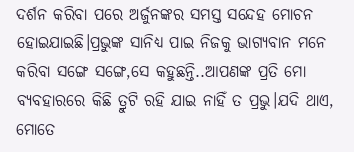ଦର୍ଶନ କରିବା ପରେ ଅର୍ଜୁନଙ୍କର ସମସ୍ତ ସନ୍ଦେହ ମୋଚନ ହୋଇଯାଇଛି।ପ୍ରଭୁଙ୍କ ସାନିଧ୍ୟ ପାଇ ନିଜକୁ ଭାଗ୍ୟବାନ ମନେ କରିବା ସଙ୍ଗେ ସଙ୍ଗେ,ସେ କହୁଛନ୍ତି..ଆପଣଙ୍କ ପ୍ରତି ମୋ ବ୍ୟବହାରରେ କିଛି ତ୍ରୁଟି ରହି ଯାଇ ନାହିଁ ତ ପ୍ରଭୁ।ଯଦି ଥାଏ, ମୋତେ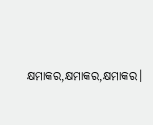କ୍ଷମାକର,କ୍ଷମାକର,କ୍ଷମାକର।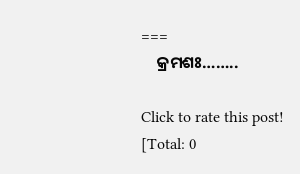===
    କ୍ରମଶଃ……..

Click to rate this post!
[Total: 0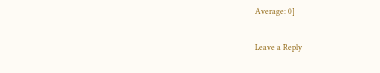Average: 0]

Leave a Reply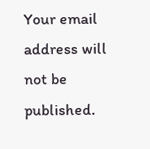Your email address will not be published.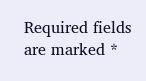Required fields are marked *